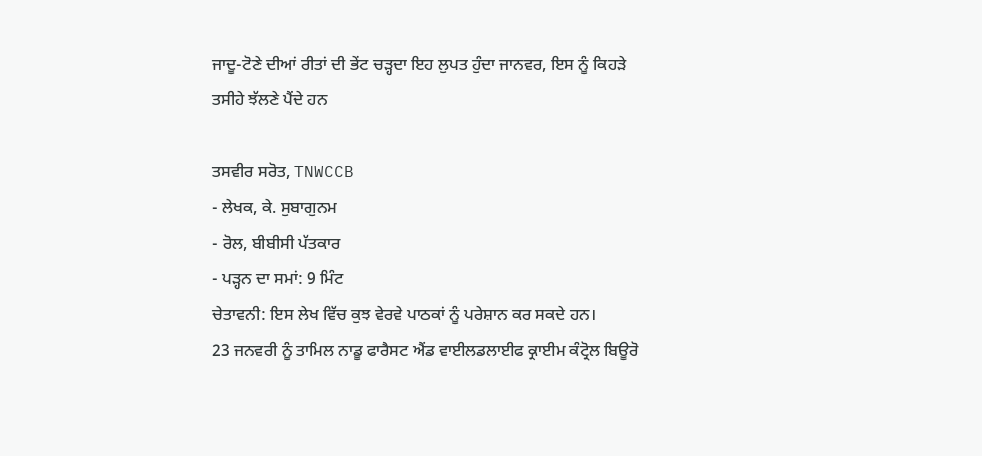ਜਾਦੂ-ਟੋਣੇ ਦੀਆਂ ਰੀਤਾਂ ਦੀ ਭੇਂਟ ਚੜ੍ਹਦਾ ਇਹ ਲੁਪਤ ਹੁੰਦਾ ਜਾਨਵਰ, ਇਸ ਨੂੰ ਕਿਹੜੇ ਤਸੀਹੇ ਝੱਲਣੇ ਪੈਂਦੇ ਹਨ

ਤਸਵੀਰ ਸਰੋਤ, TNWCCB
- ਲੇਖਕ, ਕੇ. ਸੁਬਾਗੁਨਮ
- ਰੋਲ, ਬੀਬੀਸੀ ਪੱਤਕਾਰ
- ਪੜ੍ਹਨ ਦਾ ਸਮਾਂ: 9 ਮਿੰਟ
ਚੇਤਾਵਨੀ: ਇਸ ਲੇਖ ਵਿੱਚ ਕੁਝ ਵੇਰਵੇ ਪਾਠਕਾਂ ਨੂੰ ਪਰੇਸ਼ਾਨ ਕਰ ਸਕਦੇ ਹਨ।
23 ਜਨਵਰੀ ਨੂੰ ਤਾਮਿਲ ਨਾਡੂ ਫਾਰੈਸਟ ਐਂਡ ਵਾਈਲਡਲਾਈਫ ਕ੍ਰਾਈਮ ਕੰਟ੍ਰੋਲ ਬਿਊਰੋ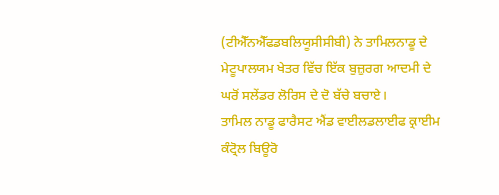(ਟੀਐੱਨਐੱਫਡਬਲਿਯੂਸੀਸੀਬੀ) ਨੇ ਤਾਮਿਲਨਾਡੂ ਦੇ ਮੇਟੂਪਾਲਯਮ ਖੇਤਰ ਵਿੱਚ ਇੱਕ ਬੁਜ਼ੁਰਗ ਆਦਮੀ ਦੇ ਘਰੋਂ ਸਲੇਂਡਰ ਲੋਰਿਸ ਦੇ ਦੋ ਬੱਚੇ ਬਚਾਏ।
ਤਾਮਿਲ ਨਾਡੂ ਫਾਰੈਸਟ ਐਂਡ ਵਾਈਲਡਲਾਈਫ ਕ੍ਰਾਈਮ ਕੰਟ੍ਰੋਲ ਬਿਊਰੋ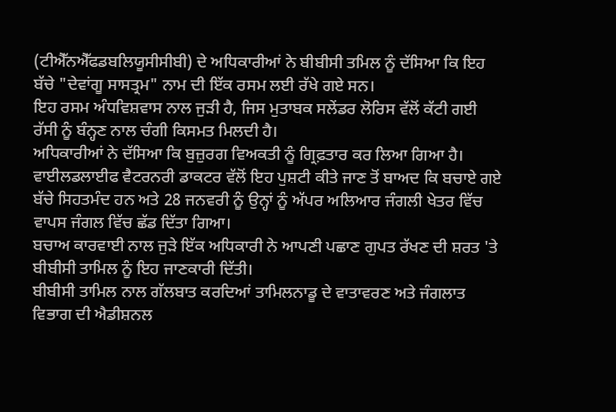(ਟੀਐੱਨਐੱਫਡਬਲਿਯੂਸੀਸੀਬੀ) ਦੇ ਅਧਿਕਾਰੀਆਂ ਨੇ ਬੀਬੀਸੀ ਤਮਿਲ ਨੂੰ ਦੱਸਿਆ ਕਿ ਇਹ ਬੱਚੇ "ਦੇਵਾਂਗੂ ਸਾਸਤ੍ਰਮ" ਨਾਮ ਦੀ ਇੱਕ ਰਸਮ ਲਈ ਰੱਖੇ ਗਏ ਸਨ।
ਇਹ ਰਸਮ ਅੰਧਵਿਸ਼ਵਾਸ ਨਾਲ ਜੁੜੀ ਹੈ, ਜਿਸ ਮੁਤਾਬਕ ਸਲੇਂਡਰ ਲੋਰਿਸ ਵੱਲੋਂ ਕੱਟੀ ਗਈ ਰੱਸੀ ਨੂੰ ਬੰਨ੍ਹਣ ਨਾਲ ਚੰਗੀ ਕਿਸਮਤ ਮਿਲਦੀ ਹੈ।
ਅਧਿਕਾਰੀਆਂ ਨੇ ਦੱਸਿਆ ਕਿ ਬੁਜ਼ੁਰਗ ਵਿਅਕਤੀ ਨੂੰ ਗ੍ਰਿਫ਼ਤਾਰ ਕਰ ਲਿਆ ਗਿਆ ਹੈ।
ਵਾਈਲਡਲਾਈਫ ਵੈਟਰਨਰੀ ਡਾਕਟਰ ਵੱਲੋਂ ਇਹ ਪੁਸ਼ਟੀ ਕੀਤੇ ਜਾਣ ਤੋਂ ਬਾਅਦ ਕਿ ਬਚਾਏ ਗਏ ਬੱਚੇ ਸਿਹਤਮੰਦ ਹਨ ਅਤੇ 28 ਜਨਵਰੀ ਨੂੰ ਉਨ੍ਹਾਂ ਨੂੰ ਅੱਪਰ ਅਲਿਆਰ ਜੰਗਲੀ ਖੇਤਰ ਵਿੱਚ ਵਾਪਸ ਜੰਗਲ ਵਿੱਚ ਛੱਡ ਦਿੱਤਾ ਗਿਆ।
ਬਚਾਅ ਕਾਰਵਾਈ ਨਾਲ ਜੁੜੇ ਇੱਕ ਅਧਿਕਾਰੀ ਨੇ ਆਪਣੀ ਪਛਾਣ ਗੁਪਤ ਰੱਖਣ ਦੀ ਸ਼ਰਤ 'ਤੇ ਬੀਬੀਸੀ ਤਾਮਿਲ ਨੂੰ ਇਹ ਜਾਣਕਾਰੀ ਦਿੱਤੀ।
ਬੀਬੀਸੀ ਤਾਮਿਲ ਨਾਲ ਗੱਲਬਾਤ ਕਰਦਿਆਂ ਤਾਮਿਲਨਾਡੂ ਦੇ ਵਾਤਾਵਰਣ ਅਤੇ ਜੰਗਲਾਤ ਵਿਭਾਗ ਦੀ ਐਡੀਸ਼ਨਲ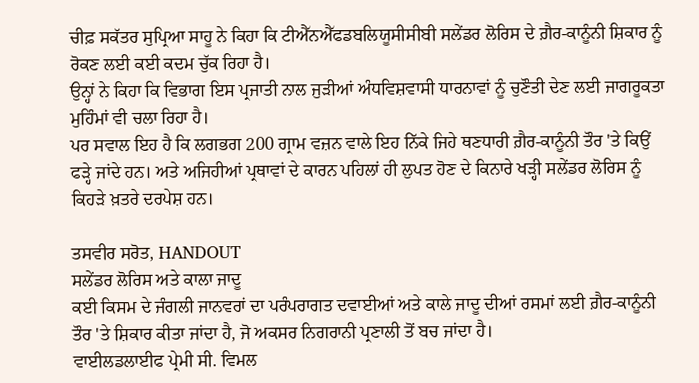ਚੀਫ਼ ਸਕੱਤਰ ਸੁਪ੍ਰਿਆ ਸਾਹੂ ਨੇ ਕਿਹਾ ਕਿ ਟੀਐੱਨਐੱਫਡਬਲਿਯੂਸੀਸੀਬੀ ਸਲੇਂਡਰ ਲੋਰਿਸ ਦੇ ਗ਼ੈਰ-ਕਾਨੂੰਨੀ ਸ਼ਿਕਾਰ ਨੂੰ ਰੋਕਣ ਲਈ ਕਈ ਕਦਮ ਚੁੱਕ ਰਿਹਾ ਹੈ।
ਉਨ੍ਹਾਂ ਨੇ ਕਿਹਾ ਕਿ ਵਿਭਾਗ ਇਸ ਪ੍ਰਜਾਤੀ ਨਾਲ ਜੁੜੀਆਂ ਅੰਧਵਿਸ਼ਵਾਸੀ ਧਾਰਨਾਵਾਂ ਨੂੰ ਚੁਣੌਤੀ ਦੇਣ ਲਈ ਜਾਗਰੂਕਤਾ ਮੁਹਿੰਮਾਂ ਵੀ ਚਲਾ ਰਿਹਾ ਹੈ।
ਪਰ ਸਵਾਲ ਇਹ ਹੈ ਕਿ ਲਗਭਗ 200 ਗ੍ਰਾਮ ਵਜ਼ਨ ਵਾਲੇ ਇਹ ਨਿੱਕੇ ਜਿਹੇ ਥਣਧਾਰੀ ਗ਼ੈਰ-ਕਾਨੂੰਨੀ ਤੌਰ 'ਤੇ ਕਿਉਂ ਫੜ੍ਹੇ ਜਾਂਦੇ ਹਨ। ਅਤੇ ਅਜਿਹੀਆਂ ਪ੍ਰਥਾਵਾਂ ਦੇ ਕਾਰਨ ਪਹਿਲਾਂ ਹੀ ਲੁਪਤ ਹੋਣ ਦੇ ਕਿਨਾਰੇ ਖੜ੍ਹੀ ਸਲੇਂਡਰ ਲੋਰਿਸ ਨੂੰ ਕਿਹੜੇ ਖ਼ਤਰੇ ਦਰਪੇਸ਼ ਹਨ।

ਤਸਵੀਰ ਸਰੋਤ, HANDOUT
ਸਲੇਂਡਰ ਲੋਰਿਸ ਅਤੇ ਕਾਲਾ ਜਾਦੂ
ਕਈ ਕਿਸਮ ਦੇ ਜੰਗਲੀ ਜਾਨਵਰਾਂ ਦਾ ਪਰੰਪਰਾਗਤ ਦਵਾਈਆਂ ਅਤੇ ਕਾਲੇ ਜਾਦੂ ਦੀਆਂ ਰਸਮਾਂ ਲਈ ਗ਼ੈਰ-ਕਾਨੂੰਨੀ ਤੌਰ 'ਤੇ ਸ਼ਿਕਾਰ ਕੀਤਾ ਜਾਂਦਾ ਹੈ, ਜੋ ਅਕਸਰ ਨਿਗਰਾਨੀ ਪ੍ਰਣਾਲੀ ਤੋਂ ਬਚ ਜਾਂਦਾ ਹੈ।
ਵਾਈਲਡਲਾਈਫ ਪ੍ਰੇਮੀ ਸੀ. ਵਿਮਲ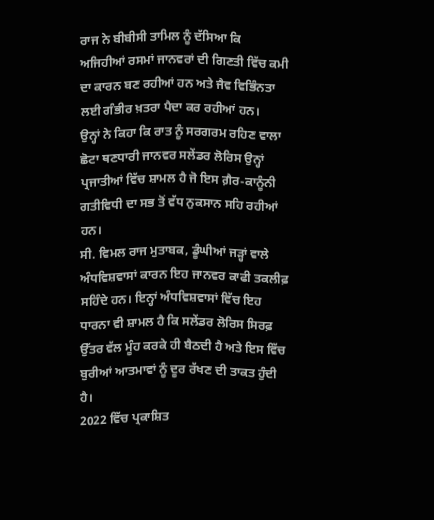ਰਾਜ ਨੇ ਬੀਬੀਸੀ ਤਾਮਿਲ ਨੂੰ ਦੱਸਿਆ ਕਿ ਅਜਿਹੀਆਂ ਰਸਮਾਂ ਜਾਨਵਰਾਂ ਦੀ ਗਿਣਤੀ ਵਿੱਚ ਕਮੀ ਦਾ ਕਾਰਨ ਬਣ ਰਹੀਆਂ ਹਨ ਅਤੇ ਜੈਵ ਵਿਭਿੰਨਤਾ ਲਈ ਗੰਭੀਰ ਖ਼ਤਰਾ ਪੈਦਾ ਕਰ ਰਹੀਆਂ ਹਨ।
ਉਨ੍ਹਾਂ ਨੇ ਕਿਹਾ ਕਿ ਰਾਤ ਨੂੰ ਸਰਗਰਮ ਰਹਿਣ ਵਾਲਾ ਛੋਟਾ ਥਣਧਾਰੀ ਜਾਨਵਰ ਸਲੇਂਡਰ ਲੋਰਿਸ ਉਨ੍ਹਾਂ ਪ੍ਰਜਾਤੀਆਂ ਵਿੱਚ ਸ਼ਾਮਲ ਹੈ ਜੋ ਇਸ ਗ਼ੈਰ-ਕਾਨੂੰਨੀ ਗਤੀਵਿਧੀ ਦਾ ਸਭ ਤੋਂ ਵੱਧ ਨੁਕਸਾਨ ਸਹਿ ਰਹੀਆਂ ਹਨ।
ਸੀ. ਵਿਮਲ ਰਾਜ ਮੁਤਾਬਕ, ਡੂੰਘੀਆਂ ਜੜ੍ਹਾਂ ਵਾਲੇ ਅੰਧਵਿਸ਼ਵਾਸਾਂ ਕਾਰਨ ਇਹ ਜਾਨਵਰ ਕਾਫੀ ਤਕਲੀਫ਼ ਸਹਿੰਦੇ ਹਨ। ਇਨ੍ਹਾਂ ਅੰਧਵਿਸ਼ਵਾਸਾਂ ਵਿੱਚ ਇਹ ਧਾਰਨਾ ਵੀ ਸ਼ਾਮਲ ਹੈ ਕਿ ਸਲੇਂਡਰ ਲੋਰਿਸ ਸਿਰਫ਼ ਉੱਤਰ ਵੱਲ ਮੂੰਹ ਕਰਕੇ ਹੀ ਬੈਠਦੀ ਹੈ ਅਤੇ ਇਸ ਵਿੱਚ ਬੁਰੀਆਂ ਆਤਮਾਵਾਂ ਨੂੰ ਦੂਰ ਰੱਖਣ ਦੀ ਤਾਕਤ ਹੁੰਦੀ ਹੈ।
2022 ਵਿੱਚ ਪ੍ਰਕਾਸ਼ਿਤ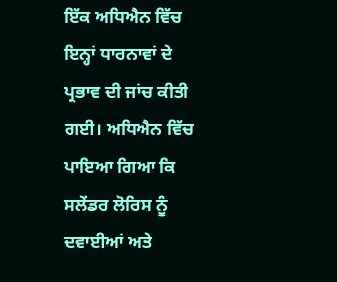ਇੱਕ ਅਧਿਐਨ ਵਿੱਚ ਇਨ੍ਹਾਂ ਧਾਰਨਾਵਾਂ ਦੇ ਪ੍ਰਭਾਵ ਦੀ ਜਾਂਚ ਕੀਤੀ ਗਈ। ਅਧਿਐਨ ਵਿੱਚ ਪਾਇਆ ਗਿਆ ਕਿ ਸਲੇਂਡਰ ਲੋਰਿਸ ਨੂੰ ਦਵਾਈਆਂ ਅਤੇ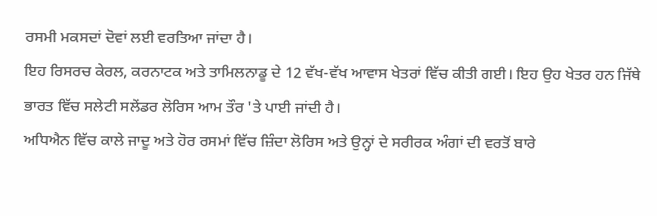ਰਸਮੀ ਮਕਸਦਾਂ ਦੋਵਾਂ ਲਈ ਵਰਤਿਆ ਜਾਂਦਾ ਹੈ।
ਇਹ ਰਿਸਰਚ ਕੇਰਲ, ਕਰਨਾਟਕ ਅਤੇ ਤਾਮਿਲਨਾਡੂ ਦੇ 12 ਵੱਖ-ਵੱਖ ਆਵਾਸ ਖੇਤਰਾਂ ਵਿੱਚ ਕੀਤੀ ਗਈ। ਇਹ ਉਹ ਖੇਤਰ ਹਨ ਜਿੱਥੇ ਭਾਰਤ ਵਿੱਚ ਸਲੇਟੀ ਸਲੇਂਡਰ ਲੋਰਿਸ ਆਮ ਤੌਰ 'ਤੇ ਪਾਈ ਜਾਂਦੀ ਹੈ।
ਅਧਿਐਨ ਵਿੱਚ ਕਾਲੇ ਜਾਦੂ ਅਤੇ ਹੋਰ ਰਸਮਾਂ ਵਿੱਚ ਜ਼ਿੰਦਾ ਲੋਰਿਸ ਅਤੇ ਉਨ੍ਹਾਂ ਦੇ ਸਰੀਰਕ ਅੰਗਾਂ ਦੀ ਵਰਤੋਂ ਬਾਰੇ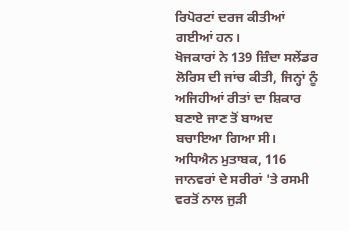ਰਿਪੋਰਟਾਂ ਦਰਜ ਕੀਤੀਆਂ ਗਈਆਂ ਹਨ।
ਖੋਜਕਾਰਾਂ ਨੇ 139 ਜ਼ਿੰਦਾ ਸਲੇਂਡਰ ਲੋਰਿਸ ਦੀ ਜਾਂਚ ਕੀਤੀ, ਜਿਨ੍ਹਾਂ ਨੂੰ ਅਜਿਹੀਆਂ ਰੀਤਾਂ ਦਾ ਸ਼ਿਕਾਰ ਬਣਾਏ ਜਾਣ ਤੋਂ ਬਾਅਦ ਬਚਾਇਆ ਗਿਆ ਸੀ। ਅਧਿਐਨ ਮੁਤਾਬਕ, 116 ਜਾਨਵਰਾਂ ਦੇ ਸਰੀਰਾਂ 'ਤੇ ਰਸਮੀ ਵਰਤੋਂ ਨਾਲ ਜੁੜੀ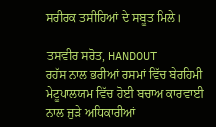ਸਰੀਰਕ ਤਸੀਹਿਆਂ ਦੇ ਸਬੂਤ ਮਿਲੇ।

ਤਸਵੀਰ ਸਰੋਤ, HANDOUT
ਰਹੱਸ ਨਾਲ ਭਰੀਆਂ ਰਸਮਾਂ ਵਿੱਚ ਬੇਰਹਿਮੀ
ਮੇਟੂਪਾਲਯਮ ਵਿੱਚ ਹੋਈ ਬਚਾਅ ਕਾਰਵਾਈ ਨਾਲ ਜੁੜੇ ਅਧਿਕਾਰੀਆਂ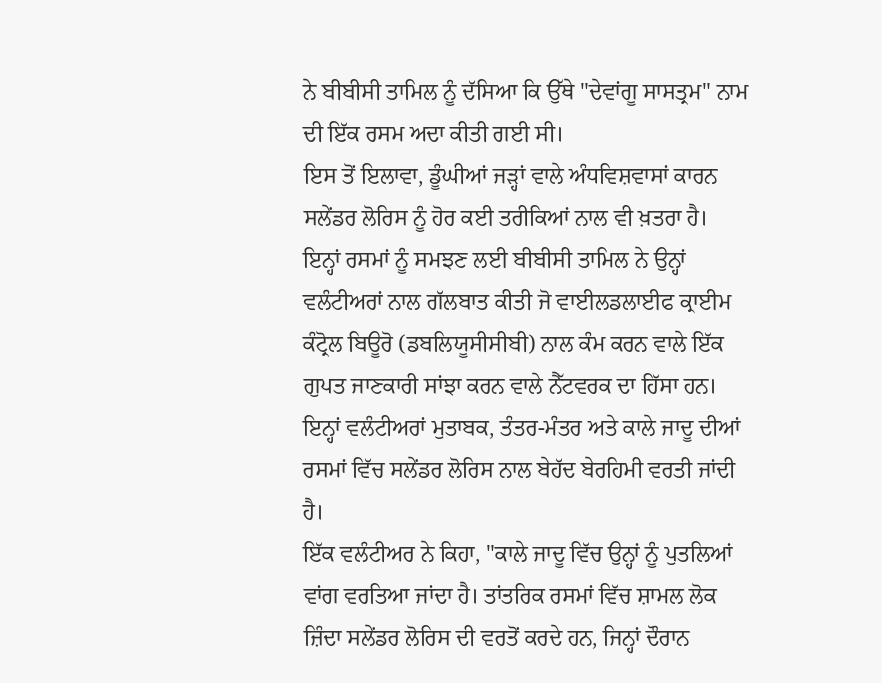ਨੇ ਬੀਬੀਸੀ ਤਾਮਿਲ ਨੂੰ ਦੱਸਿਆ ਕਿ ਉੱਥੇ "ਦੇਵਾਂਗੂ ਸਾਸਤ੍ਰਮ" ਨਾਮ ਦੀ ਇੱਕ ਰਸਮ ਅਦਾ ਕੀਤੀ ਗਈ ਸੀ।
ਇਸ ਤੋਂ ਇਲਾਵਾ, ਡੂੰਘੀਆਂ ਜੜ੍ਹਾਂ ਵਾਲੇ ਅੰਧਵਿਸ਼ਵਾਸਾਂ ਕਾਰਨ ਸਲੇਂਡਰ ਲੋਰਿਸ ਨੂੰ ਹੋਰ ਕਈ ਤਰੀਕਿਆਂ ਨਾਲ ਵੀ ਖ਼ਤਰਾ ਹੈ। ਇਨ੍ਹਾਂ ਰਸਮਾਂ ਨੂੰ ਸਮਝਣ ਲਈ ਬੀਬੀਸੀ ਤਾਮਿਲ ਨੇ ਉਨ੍ਹਾਂ ਵਲੰਟੀਅਰਾਂ ਨਾਲ ਗੱਲਬਾਤ ਕੀਤੀ ਜੋ ਵਾਈਲਡਲਾਈਫ ਕ੍ਰਾਈਮ ਕੰਟ੍ਰੋਲ ਬਿਊਰੋ (ਡਬਲਿਯੂਸੀਸੀਬੀ) ਨਾਲ ਕੰਮ ਕਰਨ ਵਾਲੇ ਇੱਕ ਗੁਪਤ ਜਾਣਕਾਰੀ ਸਾਂਝਾ ਕਰਨ ਵਾਲੇ ਨੈੱਟਵਰਕ ਦਾ ਹਿੱਸਾ ਹਨ।
ਇਨ੍ਹਾਂ ਵਲੰਟੀਅਰਾਂ ਮੁਤਾਬਕ, ਤੰਤਰ-ਮੰਤਰ ਅਤੇ ਕਾਲੇ ਜਾਦੂ ਦੀਆਂ ਰਸਮਾਂ ਵਿੱਚ ਸਲੇਂਡਰ ਲੋਰਿਸ ਨਾਲ ਬੇਹੱਦ ਬੇਰਹਿਮੀ ਵਰਤੀ ਜਾਂਦੀ ਹੈ।
ਇੱਕ ਵਲੰਟੀਅਰ ਨੇ ਕਿਹਾ, "ਕਾਲੇ ਜਾਦੂ ਵਿੱਚ ਉਨ੍ਹਾਂ ਨੂੰ ਪੁਤਲਿਆਂ ਵਾਂਗ ਵਰਤਿਆ ਜਾਂਦਾ ਹੈ। ਤਾਂਤਰਿਕ ਰਸਮਾਂ ਵਿੱਚ ਸ਼ਾਮਲ ਲੋਕ ਜ਼ਿੰਦਾ ਸਲੇਂਡਰ ਲੋਰਿਸ ਦੀ ਵਰਤੋਂ ਕਰਦੇ ਹਨ, ਜਿਨ੍ਹਾਂ ਦੌਰਾਨ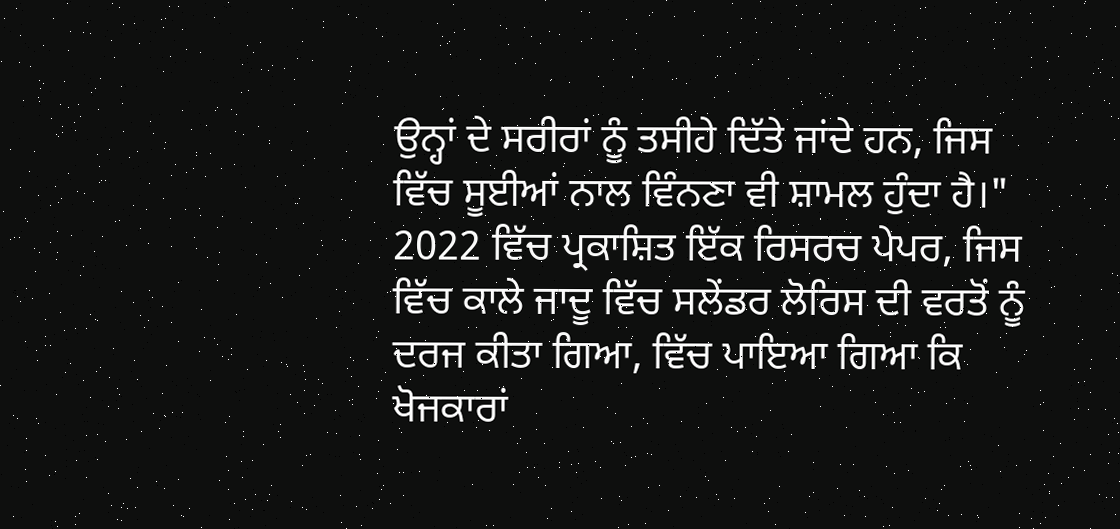ਉਨ੍ਹਾਂ ਦੇ ਸਰੀਰਾਂ ਨੂੰ ਤਸੀਹੇ ਦਿੱਤੇ ਜਾਂਦੇ ਹਨ, ਜਿਸ ਵਿੱਚ ਸੂਈਆਂ ਨਾਲ ਵਿੰਨਣਾ ਵੀ ਸ਼ਾਮਲ ਹੁੰਦਾ ਹੈ।"
2022 ਵਿੱਚ ਪ੍ਰਕਾਸ਼ਿਤ ਇੱਕ ਰਿਸਰਚ ਪੇਪਰ, ਜਿਸ ਵਿੱਚ ਕਾਲੇ ਜਾਦੂ ਵਿੱਚ ਸਲੇਂਡਰ ਲੋਰਿਸ ਦੀ ਵਰਤੋਂ ਨੂੰ ਦਰਜ ਕੀਤਾ ਗਿਆ, ਵਿੱਚ ਪਾਇਆ ਗਿਆ ਕਿ ਖੋਜਕਾਰਾਂ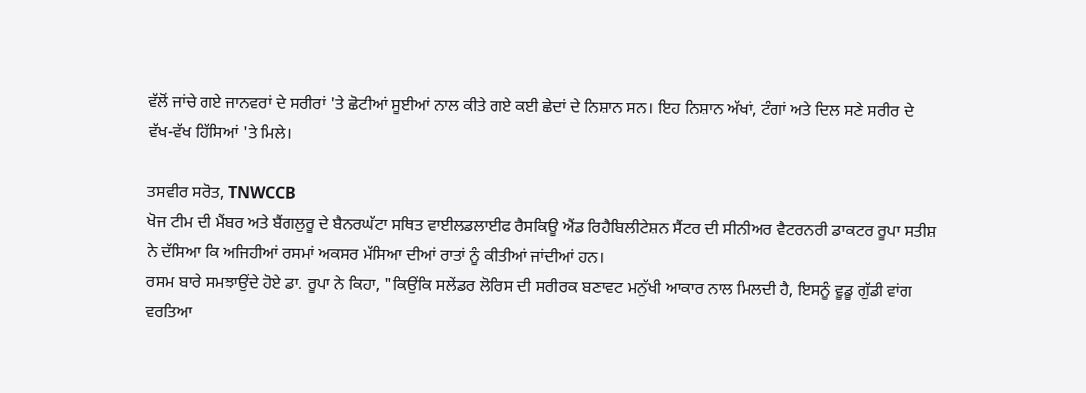ਵੱਲੋਂ ਜਾਂਚੇ ਗਏ ਜਾਨਵਰਾਂ ਦੇ ਸਰੀਰਾਂ 'ਤੇ ਛੋਟੀਆਂ ਸੂਈਆਂ ਨਾਲ ਕੀਤੇ ਗਏ ਕਈ ਛੇਦਾਂ ਦੇ ਨਿਸ਼ਾਨ ਸਨ। ਇਹ ਨਿਸ਼ਾਨ ਅੱਖਾਂ, ਟੰਗਾਂ ਅਤੇ ਦਿਲ ਸਣੇ ਸਰੀਰ ਦੇ ਵੱਖ-ਵੱਖ ਹਿੱਸਿਆਂ 'ਤੇ ਮਿਲੇ।

ਤਸਵੀਰ ਸਰੋਤ, TNWCCB
ਖੋਜ ਟੀਮ ਦੀ ਮੈਂਬਰ ਅਤੇ ਬੈਂਗਲੁਰੂ ਦੇ ਬੈਨਰਘੱਟਾ ਸਥਿਤ ਵਾਈਲਡਲਾਈਫ ਰੈਸਕਿਊ ਐਂਡ ਰਿਹੈਬਿਲੀਟੇਸ਼ਨ ਸੈਂਟਰ ਦੀ ਸੀਨੀਅਰ ਵੈਟਰਨਰੀ ਡਾਕਟਰ ਰੂਪਾ ਸਤੀਸ਼ ਨੇ ਦੱਸਿਆ ਕਿ ਅਜਿਹੀਆਂ ਰਸਮਾਂ ਅਕਸਰ ਮੱਸਿਆ ਦੀਆਂ ਰਾਤਾਂ ਨੂੰ ਕੀਤੀਆਂ ਜਾਂਦੀਆਂ ਹਨ।
ਰਸਮ ਬਾਰੇ ਸਮਝਾਉਂਦੇ ਹੋਏ ਡਾ. ਰੂਪਾ ਨੇ ਕਿਹਾ, "ਕਿਉਂਕਿ ਸਲੇਂਡਰ ਲੋਰਿਸ ਦੀ ਸਰੀਰਕ ਬਣਾਵਟ ਮਨੁੱਖੀ ਆਕਾਰ ਨਾਲ ਮਿਲਦੀ ਹੈ, ਇਸਨੂੰ ਵੂਡੂ ਗੁੱਡੀ ਵਾਂਗ ਵਰਤਿਆ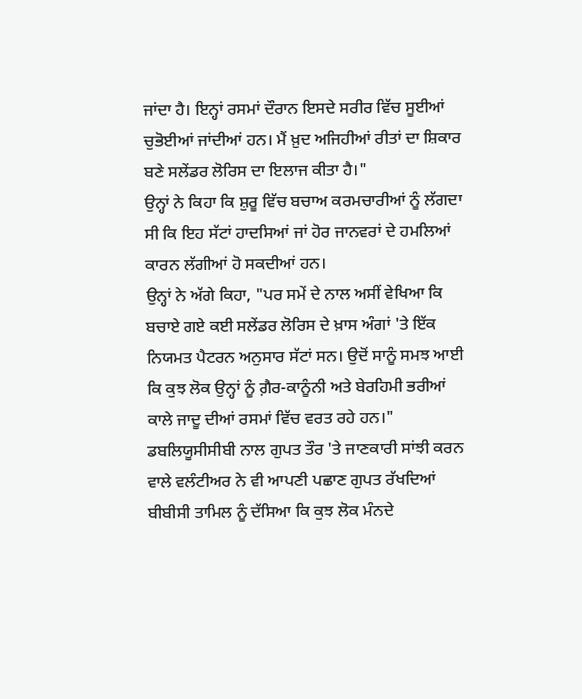ਜਾਂਦਾ ਹੈ। ਇਨ੍ਹਾਂ ਰਸਮਾਂ ਦੌਰਾਨ ਇਸਦੇ ਸਰੀਰ ਵਿੱਚ ਸੂਈਆਂ ਚੁਭੋਈਆਂ ਜਾਂਦੀਆਂ ਹਨ। ਮੈਂ ਖ਼ੁਦ ਅਜਿਹੀਆਂ ਰੀਤਾਂ ਦਾ ਸ਼ਿਕਾਰ ਬਣੇ ਸਲੇਂਡਰ ਲੋਰਿਸ ਦਾ ਇਲਾਜ ਕੀਤਾ ਹੈ।"
ਉਨ੍ਹਾਂ ਨੇ ਕਿਹਾ ਕਿ ਸ਼ੁਰੂ ਵਿੱਚ ਬਚਾਅ ਕਰਮਚਾਰੀਆਂ ਨੂੰ ਲੱਗਦਾ ਸੀ ਕਿ ਇਹ ਸੱਟਾਂ ਹਾਦਸਿਆਂ ਜਾਂ ਹੋਰ ਜਾਨਵਰਾਂ ਦੇ ਹਮਲਿਆਂ ਕਾਰਨ ਲੱਗੀਆਂ ਹੋ ਸਕਦੀਆਂ ਹਨ।
ਉਨ੍ਹਾਂ ਨੇ ਅੱਗੇ ਕਿਹਾ, "ਪਰ ਸਮੇਂ ਦੇ ਨਾਲ ਅਸੀਂ ਵੇਖਿਆ ਕਿ ਬਚਾਏ ਗਏ ਕਈ ਸਲੇਂਡਰ ਲੋਰਿਸ ਦੇ ਖ਼ਾਸ ਅੰਗਾਂ 'ਤੇ ਇੱਕ ਨਿਯਮਤ ਪੈਟਰਨ ਅਨੁਸਾਰ ਸੱਟਾਂ ਸਨ। ਉਦੋਂ ਸਾਨੂੰ ਸਮਝ ਆਈ ਕਿ ਕੁਝ ਲੋਕ ਉਨ੍ਹਾਂ ਨੂੰ ਗ਼ੈਰ-ਕਾਨੂੰਨੀ ਅਤੇ ਬੇਰਹਿਮੀ ਭਰੀਆਂ ਕਾਲੇ ਜਾਦੂ ਦੀਆਂ ਰਸਮਾਂ ਵਿੱਚ ਵਰਤ ਰਹੇ ਹਨ।"
ਡਬਲਿਯੂਸੀਸੀਬੀ ਨਾਲ ਗੁਪਤ ਤੌਰ 'ਤੇ ਜਾਣਕਾਰੀ ਸਾਂਝੀ ਕਰਨ ਵਾਲੇ ਵਲੰਟੀਅਰ ਨੇ ਵੀ ਆਪਣੀ ਪਛਾਣ ਗੁਪਤ ਰੱਖਦਿਆਂ ਬੀਬੀਸੀ ਤਾਮਿਲ ਨੂੰ ਦੱਸਿਆ ਕਿ ਕੁਝ ਲੋਕ ਮੰਨਦੇ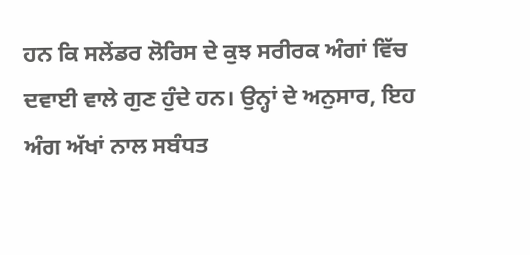ਹਨ ਕਿ ਸਲੇਂਡਰ ਲੋਰਿਸ ਦੇ ਕੁਝ ਸਰੀਰਕ ਅੰਗਾਂ ਵਿੱਚ ਦਵਾਈ ਵਾਲੇ ਗੁਣ ਹੁੰਦੇ ਹਨ। ਉਨ੍ਹਾਂ ਦੇ ਅਨੁਸਾਰ, ਇਹ ਅੰਗ ਅੱਖਾਂ ਨਾਲ ਸਬੰਧਤ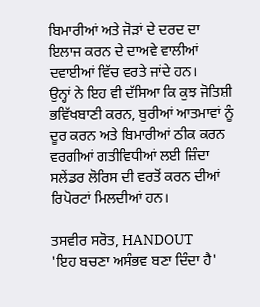ਬਿਮਾਰੀਆਂ ਅਤੇ ਜੋੜਾਂ ਦੇ ਦਰਦ ਦਾ ਇਲਾਜ ਕਰਨ ਦੇ ਦਾਅਵੇ ਵਾਲੀਆਂ ਦਵਾਈਆਂ ਵਿੱਚ ਵਰਤੇ ਜਾਂਦੇ ਹਨ।
ਉਨ੍ਹਾਂ ਨੇ ਇਹ ਵੀ ਦੱਸਿਆ ਕਿ ਕੁਝ ਜੋਤਿਸ਼ੀ ਭਵਿੱਖਬਾਣੀ ਕਰਨ, ਬੁਰੀਆਂ ਆਤਮਾਵਾਂ ਨੂੰ ਦੂਰ ਕਰਨ ਅਤੇ ਬਿਮਾਰੀਆਂ ਠੀਕ ਕਰਨ ਵਰਗੀਆਂ ਗਤੀਵਿਧੀਆਂ ਲਈ ਜ਼ਿੰਦਾ ਸਲੇਂਡਰ ਲੋਰਿਸ ਦੀ ਵਰਤੋਂ ਕਰਨ ਦੀਆਂ ਰਿਪੋਰਟਾਂ ਮਿਲਦੀਆਂ ਹਨ।

ਤਸਵੀਰ ਸਰੋਤ, HANDOUT
'ਇਹ ਬਚਣਾ ਅਸੰਭਵ ਬਣਾ ਦਿੰਦਾ ਹੈ'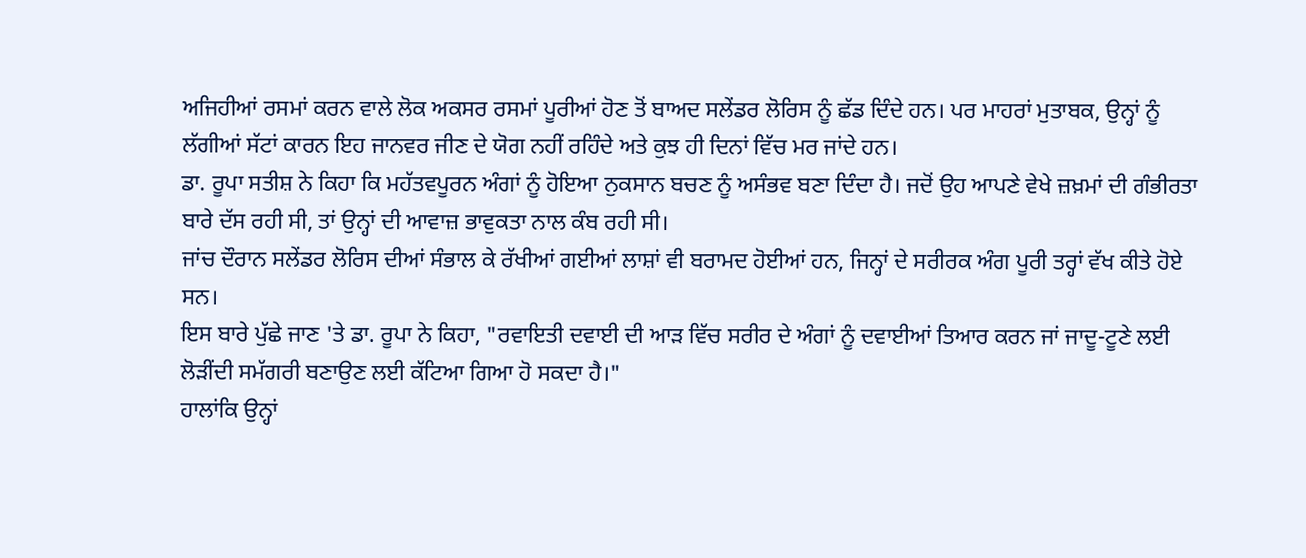ਅਜਿਹੀਆਂ ਰਸਮਾਂ ਕਰਨ ਵਾਲੇ ਲੋਕ ਅਕਸਰ ਰਸਮਾਂ ਪੂਰੀਆਂ ਹੋਣ ਤੋਂ ਬਾਅਦ ਸਲੇਂਡਰ ਲੋਰਿਸ ਨੂੰ ਛੱਡ ਦਿੰਦੇ ਹਨ। ਪਰ ਮਾਹਰਾਂ ਮੁਤਾਬਕ, ਉਨ੍ਹਾਂ ਨੂੰ ਲੱਗੀਆਂ ਸੱਟਾਂ ਕਾਰਨ ਇਹ ਜਾਨਵਰ ਜੀਣ ਦੇ ਯੋਗ ਨਹੀਂ ਰਹਿੰਦੇ ਅਤੇ ਕੁਝ ਹੀ ਦਿਨਾਂ ਵਿੱਚ ਮਰ ਜਾਂਦੇ ਹਨ।
ਡਾ. ਰੂਪਾ ਸਤੀਸ਼ ਨੇ ਕਿਹਾ ਕਿ ਮਹੱਤਵਪੂਰਨ ਅੰਗਾਂ ਨੂੰ ਹੋਇਆ ਨੁਕਸਾਨ ਬਚਣ ਨੂੰ ਅਸੰਭਵ ਬਣਾ ਦਿੰਦਾ ਹੈ। ਜਦੋਂ ਉਹ ਆਪਣੇ ਵੇਖੇ ਜ਼ਖ਼ਮਾਂ ਦੀ ਗੰਭੀਰਤਾ ਬਾਰੇ ਦੱਸ ਰਹੀ ਸੀ, ਤਾਂ ਉਨ੍ਹਾਂ ਦੀ ਆਵਾਜ਼ ਭਾਵੁਕਤਾ ਨਾਲ ਕੰਬ ਰਹੀ ਸੀ।
ਜਾਂਚ ਦੌਰਾਨ ਸਲੇਂਡਰ ਲੋਰਿਸ ਦੀਆਂ ਸੰਭਾਲ ਕੇ ਰੱਖੀਆਂ ਗਈਆਂ ਲਾਸ਼ਾਂ ਵੀ ਬਰਾਮਦ ਹੋਈਆਂ ਹਨ, ਜਿਨ੍ਹਾਂ ਦੇ ਸਰੀਰਕ ਅੰਗ ਪੂਰੀ ਤਰ੍ਹਾਂ ਵੱਖ ਕੀਤੇ ਹੋਏ ਸਨ।
ਇਸ ਬਾਰੇ ਪੁੱਛੇ ਜਾਣ 'ਤੇ ਡਾ. ਰੂਪਾ ਨੇ ਕਿਹਾ, "ਰਵਾਇਤੀ ਦਵਾਈ ਦੀ ਆੜ ਵਿੱਚ ਸਰੀਰ ਦੇ ਅੰਗਾਂ ਨੂੰ ਦਵਾਈਆਂ ਤਿਆਰ ਕਰਨ ਜਾਂ ਜਾਦੂ-ਟੂਣੇ ਲਈ ਲੋੜੀਂਦੀ ਸਮੱਗਰੀ ਬਣਾਉਣ ਲਈ ਕੱਟਿਆ ਗਿਆ ਹੋ ਸਕਦਾ ਹੈ।"
ਹਾਲਾਂਕਿ ਉਨ੍ਹਾਂ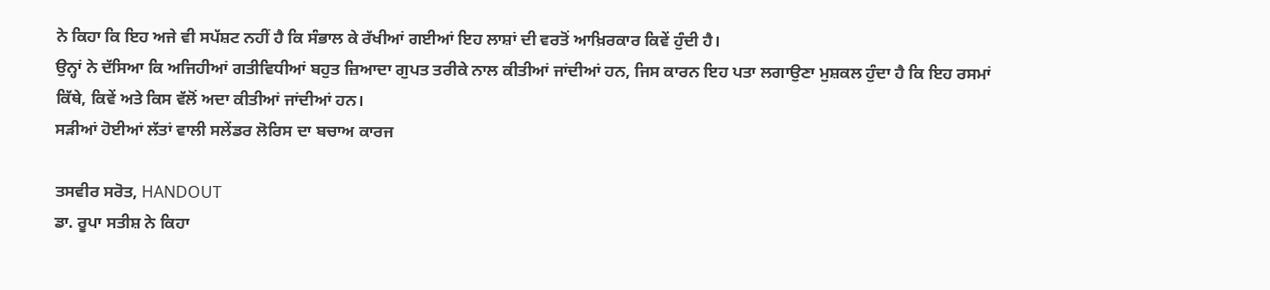ਨੇ ਕਿਹਾ ਕਿ ਇਹ ਅਜੇ ਵੀ ਸਪੱਸ਼ਟ ਨਹੀਂ ਹੈ ਕਿ ਸੰਭਾਲ ਕੇ ਰੱਖੀਆਂ ਗਈਆਂ ਇਹ ਲਾਸ਼ਾਂ ਦੀ ਵਰਤੋਂ ਆਖ਼ਿਰਕਾਰ ਕਿਵੇਂ ਹੁੰਦੀ ਹੈ।
ਉਨ੍ਹਾਂ ਨੇ ਦੱਸਿਆ ਕਿ ਅਜਿਹੀਆਂ ਗਤੀਵਿਧੀਆਂ ਬਹੁਤ ਜ਼ਿਆਦਾ ਗੁਪਤ ਤਰੀਕੇ ਨਾਲ ਕੀਤੀਆਂ ਜਾਂਦੀਆਂ ਹਨ, ਜਿਸ ਕਾਰਨ ਇਹ ਪਤਾ ਲਗਾਉਣਾ ਮੁਸ਼ਕਲ ਹੁੰਦਾ ਹੈ ਕਿ ਇਹ ਰਸਮਾਂ ਕਿੱਥੇ, ਕਿਵੇਂ ਅਤੇ ਕਿਸ ਵੱਲੋਂ ਅਦਾ ਕੀਤੀਆਂ ਜਾਂਦੀਆਂ ਹਨ।
ਸੜੀਆਂ ਹੋਈਆਂ ਲੱਤਾਂ ਵਾਲੀ ਸਲੇਂਡਰ ਲੋਰਿਸ ਦਾ ਬਚਾਅ ਕਾਰਜ

ਤਸਵੀਰ ਸਰੋਤ, HANDOUT
ਡਾ. ਰੂਪਾ ਸਤੀਸ਼ ਨੇ ਕਿਹਾ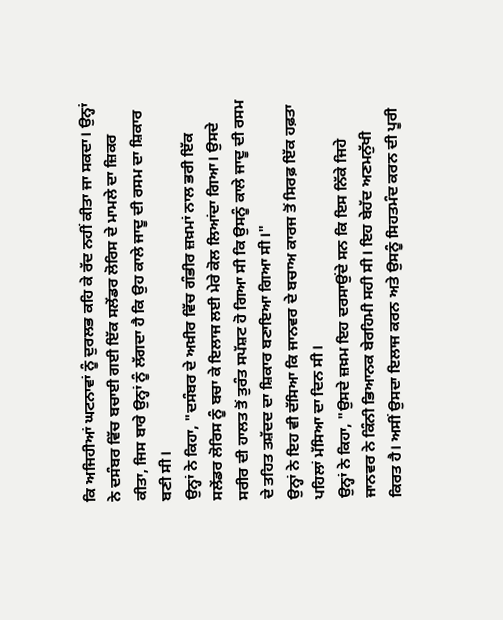ਕਿ ਅਜਿਹੀਆਂ ਘਟਨਾਵਾਂ ਨੂੰ ਦੁਰਲਭ ਕਹਿ ਕੇ ਰੱਦ ਨਹੀਂ ਕੀਤਾ ਜਾ ਸਕਦਾ। ਉਨ੍ਹਾਂ ਨੇ ਦਸੰਬਰ ਵਿੱਚ ਬਚਾਈ ਗਈ ਇੱਕ ਸਲੇਂਡਰ ਲੋਰਿਸ ਦੇ ਮਾਮਲੇ ਦਾ ਜ਼ਿਕਰ ਕੀਤਾ, ਜਿਸ ਬਾਰੇ ਉਨ੍ਹਾਂ ਨੂੰ ਲੱਗਦਾ ਹੈ ਕਿ ਉਹ ਕਾਲੇ ਜਾਦੂ ਦੀ ਰਸਮ ਦਾ ਸ਼ਿਕਾਰ ਬਣੀ ਸੀ।
ਉਨ੍ਹਾਂ ਨੇ ਕਿਹਾ, "ਦਸੰਬਰ ਦੇ ਅਖ਼ੀਰ ਵਿੱਚ ਗੰਭੀਰ ਜ਼ਖ਼ਮਾਂ ਨਾਲ ਭਰੀ ਇੱਕ ਸਲੇਂਡਰ ਲੋਰਿਸ ਨੂੰ ਬਚਾ ਕੇ ਇਲਾਜ ਲਈ ਮੇਰੇ ਕੋਲ ਲਿਆਂਦਾ ਗਿਆ। ਉਸਦੇ ਸਰੀਰ ਦੀ ਹਾਲਤ ਤੋਂ ਤੁਰੰਤ ਸਪੱਸ਼ਟ ਹੋ ਗਿਆ ਸੀ ਕਿ ਉਸਨੂੰ ਕਾਲੇ ਜਾਦੂ ਦੀ ਰਸਮ ਦੇ ਤਹਿਤ ਤਸ਼ੱਦਦ ਦਾ ਸ਼ਿਕਾਰ ਬਣਾਇਆ ਗਿਆ ਸੀ।"
ਉਨ੍ਹਾਂ ਨੇ ਇਹ ਵੀ ਦੱਸਿਆ ਕਿ ਜਾਨਵਰ ਦੇ ਬਚਾਅ ਕਾਰਜ ਤੋਂ ਸਿਰਫ਼ ਇੱਕ ਹਫ਼ਤਾ ਪਹਿਲਾਂ ਮੱਸਿਆ ਦਾ ਦਿਨ ਸੀ।
ਉਨ੍ਹਾਂ ਨੇ ਕਿਹਾ, "ਉਸਦੇ ਜ਼ਖ਼ਮ ਇਹ ਦਰਸਾਉਂਦੇ ਸਨ ਕਿ ਇਸ ਨਿੱਕੇ ਜਿਹੇ ਜਾਨਵਰ ਨੇ ਕਿੰਨੀ ਭਿਆਨਕ ਬੇਰਹਿਮੀ ਸਹੀ ਸੀ। ਇਹ ਬੇਹੱਦ ਅਣਮਨੁੱਖੀ ਕਿਰਤ ਹੈ। ਅਸੀਂ ਉਸਦਾ ਇਲਾਜ ਕਰਨ ਅਤੇ ਉਸਨੂੰ ਸਿਹਤਮੰਦ ਕਰਨ ਦੀ ਪੂਰੀ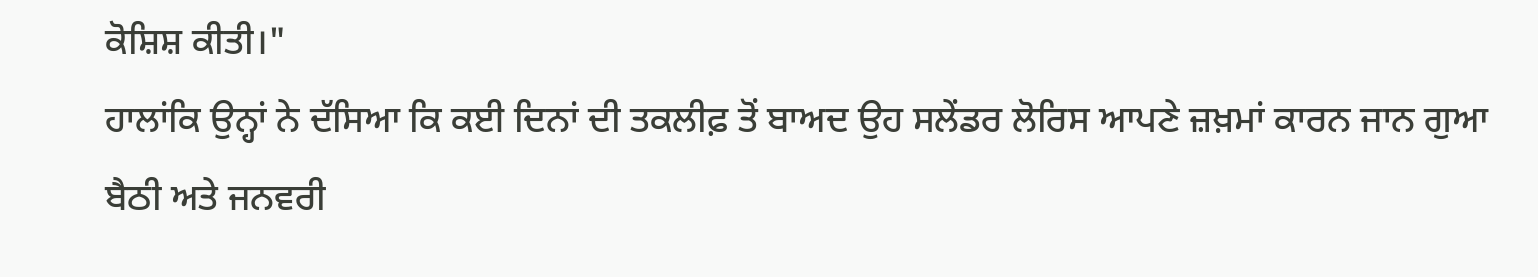ਕੋਸ਼ਿਸ਼ ਕੀਤੀ।"
ਹਾਲਾਂਕਿ ਉਨ੍ਹਾਂ ਨੇ ਦੱਸਿਆ ਕਿ ਕਈ ਦਿਨਾਂ ਦੀ ਤਕਲੀਫ਼ ਤੋਂ ਬਾਅਦ ਉਹ ਸਲੇਂਡਰ ਲੋਰਿਸ ਆਪਣੇ ਜ਼ਖ਼ਮਾਂ ਕਾਰਨ ਜਾਨ ਗੁਆ ਬੈਠੀ ਅਤੇ ਜਨਵਰੀ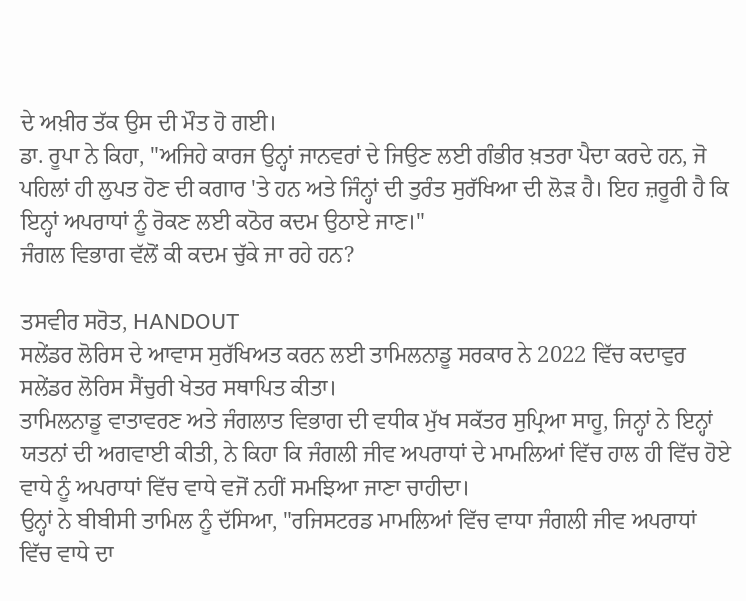ਦੇ ਅਖ਼ੀਰ ਤੱਕ ਉਸ ਦੀ ਮੌਤ ਹੋ ਗਈ।
ਡਾ. ਰੂਪਾ ਨੇ ਕਿਹਾ, "ਅਜਿਹੇ ਕਾਰਜ ਉਨ੍ਹਾਂ ਜਾਨਵਰਾਂ ਦੇ ਜਿਉਣ ਲਈ ਗੰਭੀਰ ਖ਼ਤਰਾ ਪੈਦਾ ਕਰਦੇ ਹਨ, ਜੋ ਪਹਿਲਾਂ ਹੀ ਲੁਪਤ ਹੋਣ ਦੀ ਕਗਾਰ 'ਤੇ ਹਨ ਅਤੇ ਜਿੰਨ੍ਹਾਂ ਦੀ ਤੁਰੰਤ ਸੁਰੱਖਿਆ ਦੀ ਲੋੜ ਹੈ। ਇਹ ਜ਼ਰੂਰੀ ਹੈ ਕਿ ਇਨ੍ਹਾਂ ਅਪਰਾਧਾਂ ਨੂੰ ਰੋਕਣ ਲਈ ਕਠੋਰ ਕਦਮ ਉਠਾਏ ਜਾਣ।"
ਜੰਗਲ ਵਿਭਾਗ ਵੱਲੋਂ ਕੀ ਕਦਮ ਚੁੱਕੇ ਜਾ ਰਹੇ ਹਨ?

ਤਸਵੀਰ ਸਰੋਤ, HANDOUT
ਸਲੇਂਡਰ ਲੋਰਿਸ ਦੇ ਆਵਾਸ ਸੁਰੱਖਿਅਤ ਕਰਨ ਲਈ ਤਾਮਿਲਨਾਡੂ ਸਰਕਾਰ ਨੇ 2022 ਵਿੱਚ ਕਦਾਵੁਰ ਸਲੇਂਡਰ ਲੋਰਿਸ ਸੈਂਚੁਰੀ ਖੇਤਰ ਸਥਾਪਿਤ ਕੀਤਾ।
ਤਾਮਿਲਨਾਡੂ ਵਾਤਾਵਰਣ ਅਤੇ ਜੰਗਲਾਤ ਵਿਭਾਗ ਦੀ ਵਧੀਕ ਮੁੱਖ ਸਕੱਤਰ ਸੁਪ੍ਰਿਆ ਸਾਹੂ, ਜਿਨ੍ਹਾਂ ਨੇ ਇਨ੍ਹਾਂ ਯਤਨਾਂ ਦੀ ਅਗਵਾਈ ਕੀਤੀ, ਨੇ ਕਿਹਾ ਕਿ ਜੰਗਲੀ ਜੀਵ ਅਪਰਾਧਾਂ ਦੇ ਮਾਮਲਿਆਂ ਵਿੱਚ ਹਾਲ ਹੀ ਵਿੱਚ ਹੋਏ ਵਾਧੇ ਨੂੰ ਅਪਰਾਧਾਂ ਵਿੱਚ ਵਾਧੇ ਵਜੋਂ ਨਹੀਂ ਸਮਝਿਆ ਜਾਣਾ ਚਾਹੀਦਾ।
ਉਨ੍ਹਾਂ ਨੇ ਬੀਬੀਸੀ ਤਾਮਿਲ ਨੂੰ ਦੱਸਿਆ, "ਰਜਿਸਟਰਡ ਮਾਮਲਿਆਂ ਵਿੱਚ ਵਾਧਾ ਜੰਗਲੀ ਜੀਵ ਅਪਰਾਧਾਂ ਵਿੱਚ ਵਾਧੇ ਦਾ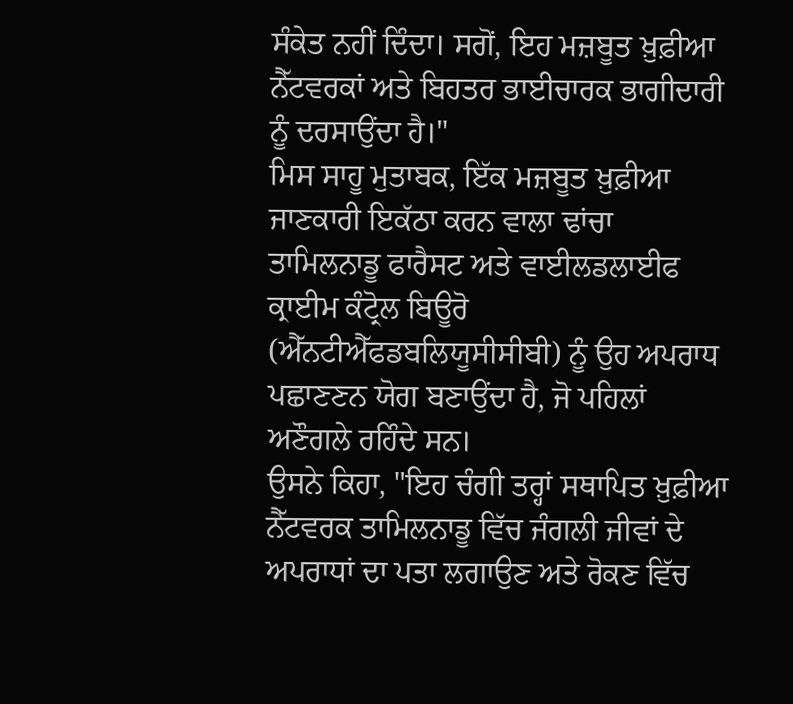ਸੰਕੇਤ ਨਹੀਂ ਦਿੰਦਾ। ਸਗੋਂ, ਇਹ ਮਜ਼ਬੂਤ ਖ਼ੁਫ਼ੀਆ ਨੈੱਟਵਰਕਾਂ ਅਤੇ ਬਿਹਤਰ ਭਾਈਚਾਰਕ ਭਾਗੀਦਾਰੀ ਨੂੰ ਦਰਸਾਉਂਦਾ ਹੈ।"
ਮਿਸ ਸਾਹੂ ਮੁਤਾਬਕ, ਇੱਕ ਮਜ਼ਬੂਤ ਖ਼ੁਫ਼ੀਆ ਜਾਣਕਾਰੀ ਇਕੱਠਾ ਕਰਨ ਵਾਲਾ ਢਾਂਚਾ ਤਾਮਿਲਨਾਡੂ ਫਾਰੈਸਟ ਅਤੇ ਵਾਈਲਡਲਾਈਫ ਕ੍ਰਾਈਮ ਕੰਟ੍ਰੋਲ ਬਿਊਰੋ (ਐੱਨਟੀਐੱਫਡਬਲਿਯੂਸੀਸੀਬੀ) ਨੂੰ ਉਹ ਅਪਰਾਧ ਪਛਾਣਣਨ ਯੋਗ ਬਣਾਉਂਦਾ ਹੈ, ਜੋ ਪਹਿਲਾਂ ਅਣੌਗਲੇ ਰਹਿੰਦੇ ਸਨ।
ਉਸਨੇ ਕਿਹਾ, "ਇਹ ਚੰਗੀ ਤਰ੍ਹਾਂ ਸਥਾਪਿਤ ਖ਼ੁਫ਼ੀਆ ਨੈੱਟਵਰਕ ਤਾਮਿਲਨਾਡੂ ਵਿੱਚ ਜੰਗਲੀ ਜੀਵਾਂ ਦੇ ਅਪਰਾਧਾਂ ਦਾ ਪਤਾ ਲਗਾਉਣ ਅਤੇ ਰੋਕਣ ਵਿੱਚ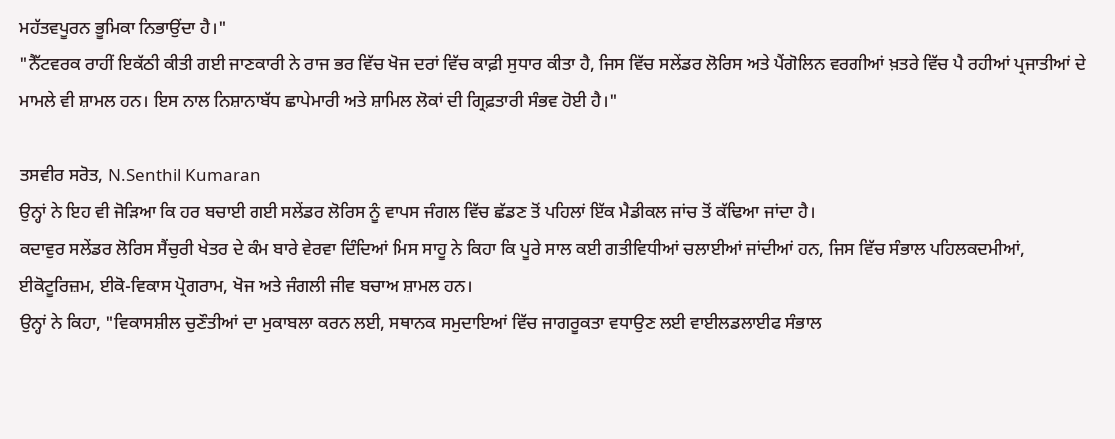ਮਹੱਤਵਪੂਰਨ ਭੂਮਿਕਾ ਨਿਭਾਉਂਦਾ ਹੈ।"
"ਨੈੱਟਵਰਕ ਰਾਹੀਂ ਇਕੱਠੀ ਕੀਤੀ ਗਈ ਜਾਣਕਾਰੀ ਨੇ ਰਾਜ ਭਰ ਵਿੱਚ ਖੋਜ ਦਰਾਂ ਵਿੱਚ ਕਾਫ਼ੀ ਸੁਧਾਰ ਕੀਤਾ ਹੈ, ਜਿਸ ਵਿੱਚ ਸਲੇਂਡਰ ਲੋਰਿਸ ਅਤੇ ਪੈਂਗੋਲਿਨ ਵਰਗੀਆਂ ਖ਼ਤਰੇ ਵਿੱਚ ਪੈ ਰਹੀਆਂ ਪ੍ਰਜਾਤੀਆਂ ਦੇ ਮਾਮਲੇ ਵੀ ਸ਼ਾਮਲ ਹਨ। ਇਸ ਨਾਲ ਨਿਸ਼ਾਨਾਬੱਧ ਛਾਪੇਮਾਰੀ ਅਤੇ ਸ਼ਾਮਿਲ ਲੋਕਾਂ ਦੀ ਗ੍ਰਿਫ਼ਤਾਰੀ ਸੰਭਵ ਹੋਈ ਹੈ।"

ਤਸਵੀਰ ਸਰੋਤ, N.Senthil Kumaran
ਉਨ੍ਹਾਂ ਨੇ ਇਹ ਵੀ ਜੋੜਿਆ ਕਿ ਹਰ ਬਚਾਈ ਗਈ ਸਲੇਂਡਰ ਲੋਰਿਸ ਨੂੰ ਵਾਪਸ ਜੰਗਲ ਵਿੱਚ ਛੱਡਣ ਤੋਂ ਪਹਿਲਾਂ ਇੱਕ ਮੈਡੀਕਲ ਜਾਂਚ ਤੋਂ ਕੱਢਿਆ ਜਾਂਦਾ ਹੈ।
ਕਦਾਵੁਰ ਸਲੇਂਡਰ ਲੋਰਿਸ ਸੈਂਚੁਰੀ ਖੇਤਰ ਦੇ ਕੰਮ ਬਾਰੇ ਵੇਰਵਾ ਦਿੰਦਿਆਂ ਮਿਸ ਸਾਹੂ ਨੇ ਕਿਹਾ ਕਿ ਪੂਰੇ ਸਾਲ ਕਈ ਗਤੀਵਿਧੀਆਂ ਚਲਾਈਆਂ ਜਾਂਦੀਆਂ ਹਨ, ਜਿਸ ਵਿੱਚ ਸੰਭਾਲ ਪਹਿਲਕਦਮੀਆਂ, ਈਕੋਟੂਰਿਜ਼ਮ, ਈਕੋ-ਵਿਕਾਸ ਪ੍ਰੋਗਰਾਮ, ਖੋਜ ਅਤੇ ਜੰਗਲੀ ਜੀਵ ਬਚਾਅ ਸ਼ਾਮਲ ਹਨ।
ਉਨ੍ਹਾਂ ਨੇ ਕਿਹਾ, "ਵਿਕਾਸਸ਼ੀਲ ਚੁਣੌਤੀਆਂ ਦਾ ਮੁਕਾਬਲਾ ਕਰਨ ਲਈ, ਸਥਾਨਕ ਸਮੁਦਾਇਆਂ ਵਿੱਚ ਜਾਗਰੂਕਤਾ ਵਧਾਉਣ ਲਈ ਵਾਈਲਡਲਾਈਫ ਸੰਭਾਲ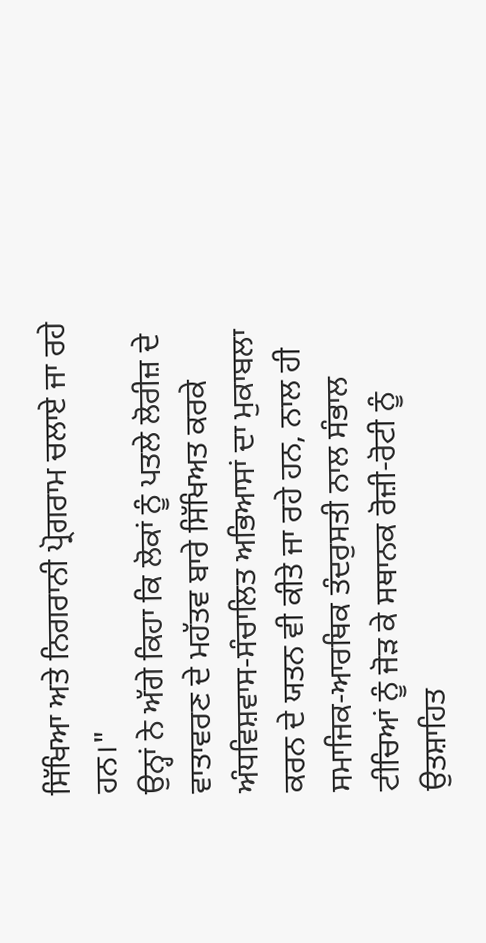ਸਿੱਖਿਆ ਅਤੇ ਨਿਗਰਾਨੀ ਪ੍ਰੋਗਰਾਮ ਚਲਾਏ ਜਾ ਰਹੇ ਹਨ।"
ਉਨ੍ਹਾਂ ਨੇ ਅੱਗੇ ਕਿਹਾ ਕਿ ਲੋਕਾਂ ਨੂੰ ਪਤਲੇ ਲੋਰੀਜ਼ ਦੇ ਵਾਤਾਵਰਣ ਦੇ ਮਹੱਤਵ ਬਾਰੇ ਸਿੱਖਿਅਤ ਕਰਕੇ ਅੰਧਵਿਸ਼ਵਾਸ-ਸੰਚਾਲਿਤ ਅਭਿਆਸਾਂ ਦਾ ਮੁਕਾਬਲਾ ਕਰਨ ਦੇ ਯਤਨ ਵੀ ਕੀਤੇ ਜਾ ਰਹੇ ਹਨ, ਨਾਲ ਹੀ ਸਮਾਜਿਕ-ਆਰਥਿਕ ਤੰਦਰੁਸਤੀ ਨਾਲ ਸੰਭਾਲ ਟੀਚਿਆਂ ਨੂੰ ਜੋੜ ਕੇ ਸਥਾਨਕ ਰੋਜ਼ੀ-ਰੋਟੀ ਨੂੰ ਉਤਸ਼ਾਹਿਤ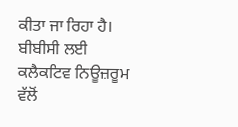ਕੀਤਾ ਜਾ ਰਿਹਾ ਹੈ।
ਬੀਬੀਸੀ ਲਈ ਕਲੈਕਟਿਵ ਨਿਊਜ਼ਰੂਮ ਵੱਲੋਂ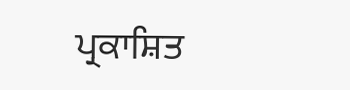ਪ੍ਰਕਾਸ਼ਿਤ